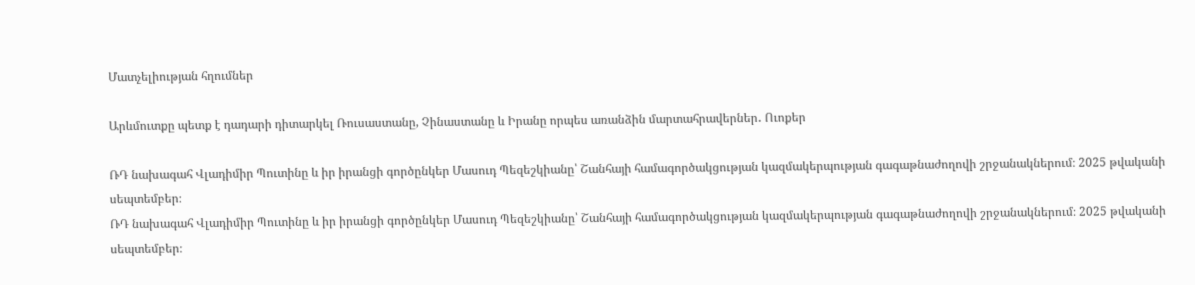Մատչելիության հղումներ

Արևմուտքը պետք է դադարի դիտարկել Ռուսաստանը, Չինաստանը և Իրանը որպես առանձին մարտահրավերներ․ Ուոքեր

ՌԴ նախագահ Վլադիմիր Պուտինը և իր իրանցի գործընկեր Մասուդ Պեզեշկիանը՝ Շանհայի համագործակցության կազմակերպության գագաթնաժողովի շրջանակներում։ 2025 թվականի սեպտեմբեր։
ՌԴ նախագահ Վլադիմիր Պուտինը և իր իրանցի գործընկեր Մասուդ Պեզեշկիանը՝ Շանհայի համագործակցության կազմակերպության գագաթնաժողովի շրջանակներում։ 2025 թվականի սեպտեմբեր։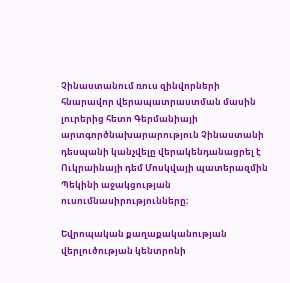Չինաստանում ռուս զինվորների հնարավոր վերապատրաստման մասին լուրերից հետո Գերմանիայի արտգործնախարարություն Չինաստանի դեսպանի կանչվելը վերակենդանացրել է Ուկրաինայի դեմ Մոսկվայի պատերազմին Պեկինի աջակցության ուսումնասիրությունները։

Եվրոպական քաղաքականության վերլուծության կենտրոնի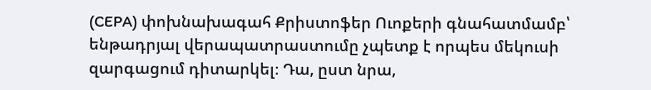(CEPA) փոխնախագահ Քրիստոֆեր Ուոքերի գնահատմամբ՝ ենթադրյալ վերապատրաստումը չպետք է որպես մեկուսի զարգացում դիտարկել։ Դա, ըստ նրա,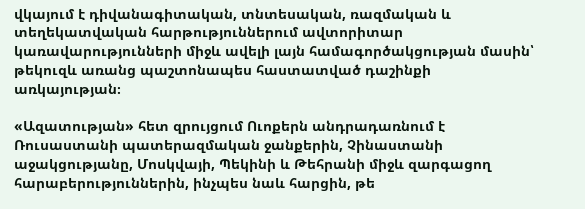վկայում է դիվանագիտական, տնտեսական, ռազմական և տեղեկատվական հարթություններում ավտորիտար կառավարությունների միջև ավելի լայն համագործակցության մասին՝ թեկուզև առանց պաշտոնապես հաստատված դաշինքի առկայության։

«Ազատության» հետ զրույցում Ուոքերն անդրադառնում է Ռուսաստանի պատերազմական ջանքերին, Չինաստանի աջակցությանը, Մոսկվայի, Պեկինի և Թեհրանի միջև զարգացող հարաբերություններին, ինչպես նաև հարցին, թե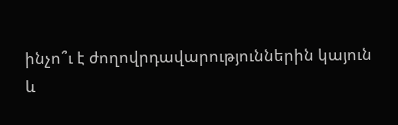ինչո՞ւ է ժողովրդավարություններին կայուն և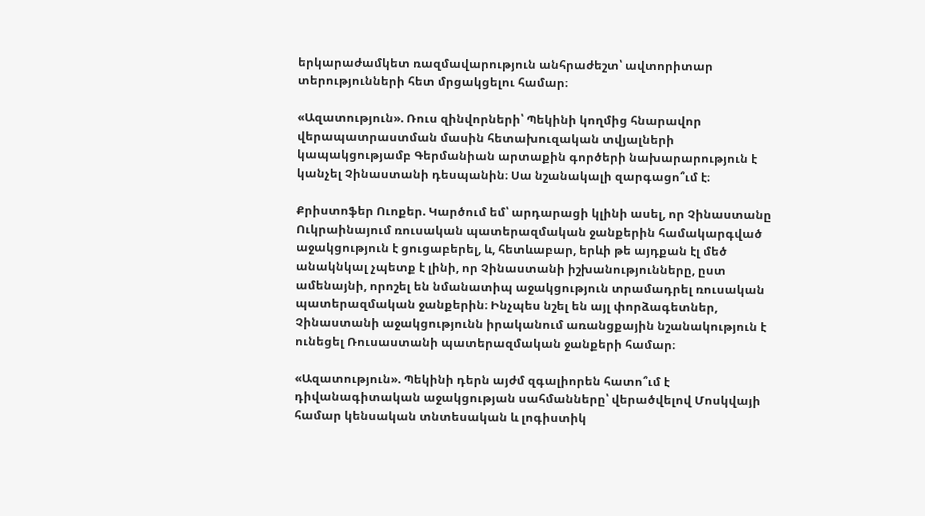երկարաժամկետ ռազմավարություն անհրաժեշտ՝ ավտորիտար տերությունների հետ մրցակցելու համար։

«Ազատություն». Ռուս զինվորների՝ Պեկինի կողմից հնարավոր վերապատրաստման մասին հետախուզական տվյալների կապակցությամբ Գերմանիան արտաքին գործերի նախարարություն է կանչել Չինաստանի դեսպանին։ Սա նշանակալի զարգացո՞ւմ է։

Քրիստոֆեր Ուոքեր. Կարծում եմ՝ արդարացի կլինի ասել, որ Չինաստանը Ուկրաինայում ռուսական պատերազմական ջանքերին համակարգված աջակցություն է ցուցաբերել, և, հետևաբար, երևի թե այդքան էլ մեծ անակնկալ չպետք է լինի, որ Չինաստանի իշխանությունները, ըստ ամենայնի, որոշել են նմանատիպ աջակցություն տրամադրել ռուսական պատերազմական ջանքերին։ Ինչպես նշել են այլ փորձագետներ, Չինաստանի աջակցությունն իրականում առանցքային նշանակություն է ունեցել Ռուսաստանի պատերազմական ջանքերի համար։

«Ազատություն». Պեկինի դերն այժմ զգալիորեն հատո՞ւմ է դիվանագիտական աջակցության սահմանները՝ վերածվելով Մոսկվայի համար կենսական տնտեսական և լոգիստիկ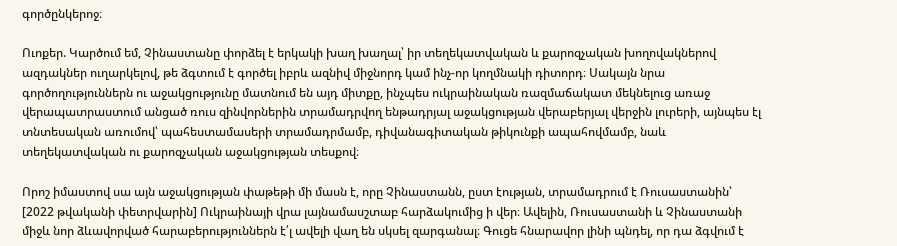գործընկերոջ։

Ուոքեր. Կարծում եմ, Չինաստանը փորձել է երկակի խաղ խաղալ՝ իր տեղեկատվական և քարոզչական խողովակներով ազդակներ ուղարկելով, թե ձգտում է գործել իբրև ազնիվ միջնորդ կամ ինչ-որ կողմնակի դիտորդ։ Սակայն նրա գործողություններն ու աջակցությունը մատնում են այդ միտքը, ինչպես ուկրաինական ռազմաճակատ մեկնելուց առաջ վերապատրաստում անցած ռուս զինվորներին տրամադրվող ենթադրյալ աջակցության վերաբերյալ վերջին լուրերի, այնպես էլ տնտեսական առումով՝ պահեստամասերի տրամադրմամբ, դիվանագիտական թիկունքի ապահովմամբ, նաև տեղեկատվական ու քարոզչական աջակցության տեսքով։

Որոշ իմաստով սա այն աջակցության փաթեթի մի մասն է, որը Չինաստանն, ըստ էության, տրամադրում է Ռուսաստանին՝ [2022 թվականի փետրվարին] Ուկրաինայի վրա լայնամասշտաբ հարձակումից ի վեր։ Ավելին, Ռուսաստանի և Չինաստանի միջև նոր ձևավորված հարաբերություններն է՛լ ավելի վաղ են սկսել զարգանալ։ Գուցե հնարավոր լինի պնդել, որ դա ձգվում է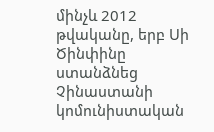մինչև 2012 թվականը, երբ Սի Ծինփինը ստանձնեց Չինաստանի կոմունիստական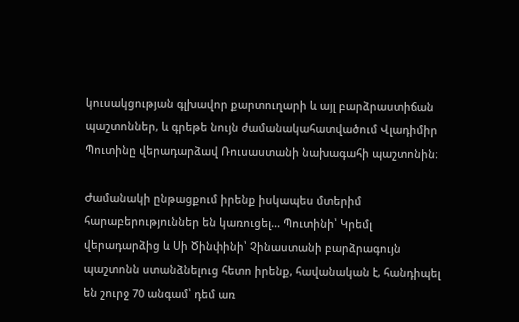կուսակցության գլխավոր քարտուղարի և այլ բարձրաստիճան պաշտոններ, և գրեթե նույն ժամանակահատվածում Վլադիմիր Պուտինը վերադարձավ Ռուսաստանի նախագահի պաշտոնին։

Ժամանակի ընթացքում իրենք իսկապես մտերիմ հարաբերություններ են կառուցել… Պուտինի՝ Կրեմլ վերադարձից և Սի Ծինփինի՝ Չինաստանի բարձրագույն պաշտոնն ստանձնելուց հետո իրենք, հավանական է, հանդիպել են շուրջ 70 անգամ՝ դեմ առ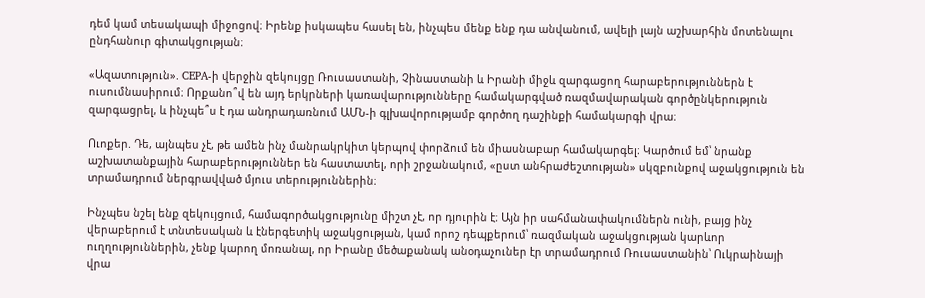դեմ կամ տեսակապի միջոցով։ Իրենք իսկապես հասել են, ինչպես մենք ենք դա անվանում, ավելի լայն աշխարհին մոտենալու ընդհանուր գիտակցության։

«Ազատություն». CEPA-ի վերջին զեկույցը Ռուսաստանի, Չինաստանի և Իրանի միջև զարգացող հարաբերություններն է ուսումնասիրում։ Որքանո՞վ են այդ երկրների կառավարությունները համակարգված ռազմավարական գործընկերություն զարգացրել, և ինչպե՞ս է դա անդրադառնում ԱՄՆ-ի գլխավորությամբ գործող դաշինքի համակարգի վրա։

Ուոքեր. Դե, այնպես չէ, թե ամեն ինչ մանրակրկիտ կերպով փորձում են միասնաբար համակարգել։ Կարծում եմ՝ նրանք աշխատանքային հարաբերություններ են հաստատել, որի շրջանակում, «ըստ անհրաժեշտության» սկզբունքով աջակցություն են տրամադրում ներգրավված մյուս տերություններին։

Ինչպես նշել ենք զեկույցում, համագործակցությունը միշտ չէ, որ դյուրին է։ Այն իր սահմանափակումներն ունի, բայց ինչ վերաբերում է տնտեսական և էներգետիկ աջակցության, կամ որոշ դեպքերում՝ ռազմական աջակցության կարևոր ուղղություններին, չենք կարող մոռանալ, որ Իրանը մեծաքանակ անօդաչուներ էր տրամադրում Ռուսաստանին՝ Ուկրաինայի վրա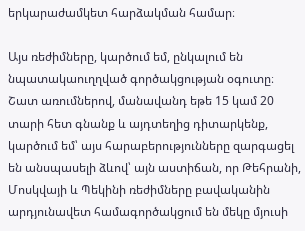երկարաժամկետ հարձակման համար։

Այս ռեժիմները, կարծում եմ, ընկալում են նպատակաուղղված գործակցության օգուտը։ Շատ առումներով, մանավանդ եթե 15 կամ 20 տարի հետ գնանք և այդտեղից դիտարկենք, կարծում եմ՝ այս հարաբերությունները զարգացել են անսպասելի ձևով՝ այն աստիճան, որ Թեհրանի, Մոսկվայի և Պեկինի ռեժիմները բավականին արդյունավետ համագործակցում են մեկը մյուսի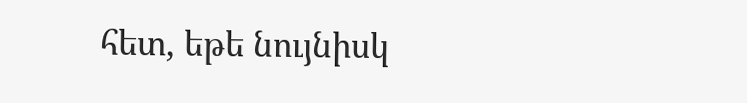հետ, եթե նույնիսկ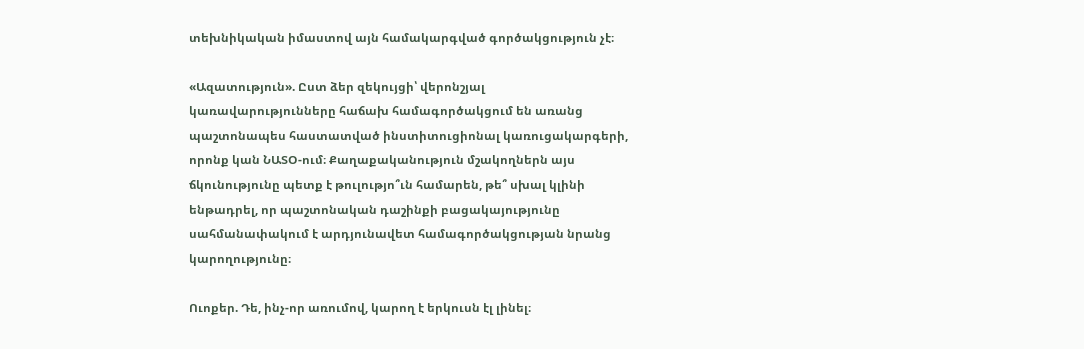տեխնիկական իմաստով այն համակարգված գործակցություն չէ։

«Ազատություն». Ըստ ձեր զեկույցի՝ վերոնշյալ կառավարությունները հաճախ համագործակցում են առանց պաշտոնապես հաստատված ինստիտուցիոնալ կառուցակարգերի, որոնք կան ՆԱՏՕ-ում։ Քաղաքականություն մշակողներն այս ճկունությունը պետք է թուլությո՞ւն համարեն, թե՞ սխալ կլինի ենթադրել, որ պաշտոնական դաշինքի բացակայությունը սահմանափակում է արդյունավետ համագործակցության նրանց կարողությունը։

Ուոքեր. Դե, ինչ-որ առումով, կարող է երկուսն էլ լինել։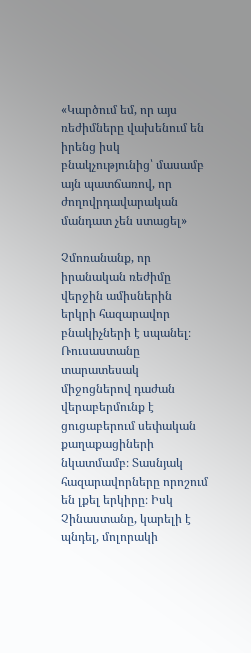«Կարծում եմ, որ այս ռեժիմները վախենում են իրենց իսկ բնակչությունից՝ մասամբ այն պատճառով, որ ժողովրդավարական մանդատ չեն ստացել»

Չմոռանանք, որ իրանական ռեժիմը վերջին ամիսներին երկրի հազարավոր բնակիչների է սպանել։ Ռուսաստանը տարատեսակ միջոցներով դաժան վերաբերմունք է ցուցաբերում սեփական քաղաքացիների նկատմամբ։ Տասնյակ հազարավորները որոշում են լքել երկիրը։ Իսկ Չինաստանը, կարելի է պնդել, մոլորակի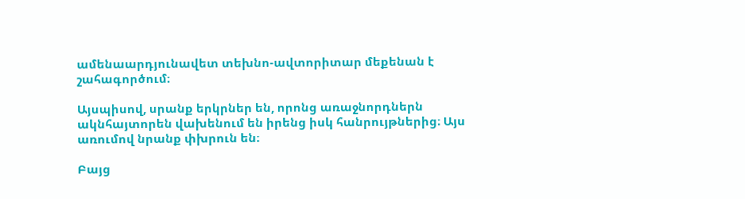ամենաարդյունավետ տեխնո-ավտորիտար մեքենան է շահագործում։

Այսպիսով, սրանք երկրներ են, որոնց առաջնորդներն ակնհայտորեն վախենում են իրենց իսկ հանրույթներից։ Այս առումով նրանք փխրուն են։

Բայց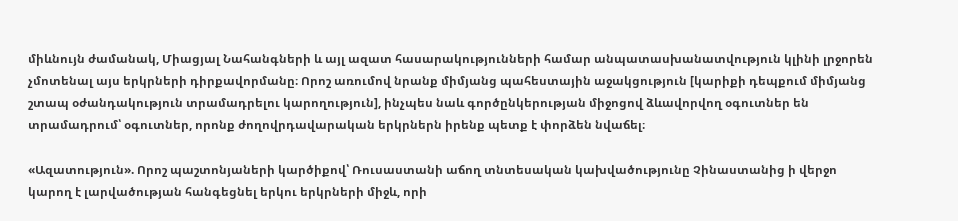միևնույն ժամանակ, Միացյալ Նահանգների և այլ ազատ հասարակությունների համար անպատասխանատվություն կլինի լրջորեն չմոտենալ այս երկրների դիրքավորմանը։ Որոշ առումով նրանք միմյանց պահեստային աջակցություն [կարիքի դեպքում միմյանց շտապ օժանդակություն տրամադրելու կարողություն], ինչպես նաև գործընկերության միջոցով ձևավորվող օգուտներ են տրամադրում՝ օգուտներ, որոնք ժողովրդավարական երկրներն իրենք պետք է փորձեն նվաճել։

«Ազատություն». Որոշ պաշտոնյաների կարծիքով՝ Ռուսաստանի աճող տնտեսական կախվածությունը Չինաստանից ի վերջո կարող է լարվածության հանգեցնել երկու երկրների միջև, որի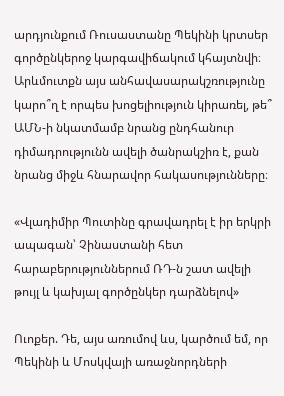արդյունքում Ռուսաստանը Պեկինի կրտսեր գործընկերոջ կարգավիճակում կհայտնվի։ Արևմուտքն այս անհավասարակշռությունը կարո՞ղ է որպես խոցելիություն կիրառել, թե՞ ԱՄՆ-ի նկատմամբ նրանց ընդհանուր դիմադրությունն ավելի ծանրակշիռ է, քան նրանց միջև հնարավոր հակասությունները։

«Վլադիմիր Պուտինը գրավադրել է իր երկրի ապագան՝ Չինաստանի հետ հարաբերություններում ՌԴ-ն շատ ավելի թույլ և կախյալ գործընկեր դարձնելով»

Ուոքեր. Դե, այս առումով ևս, կարծում եմ, որ Պեկինի և Մոսկվայի առաջնորդների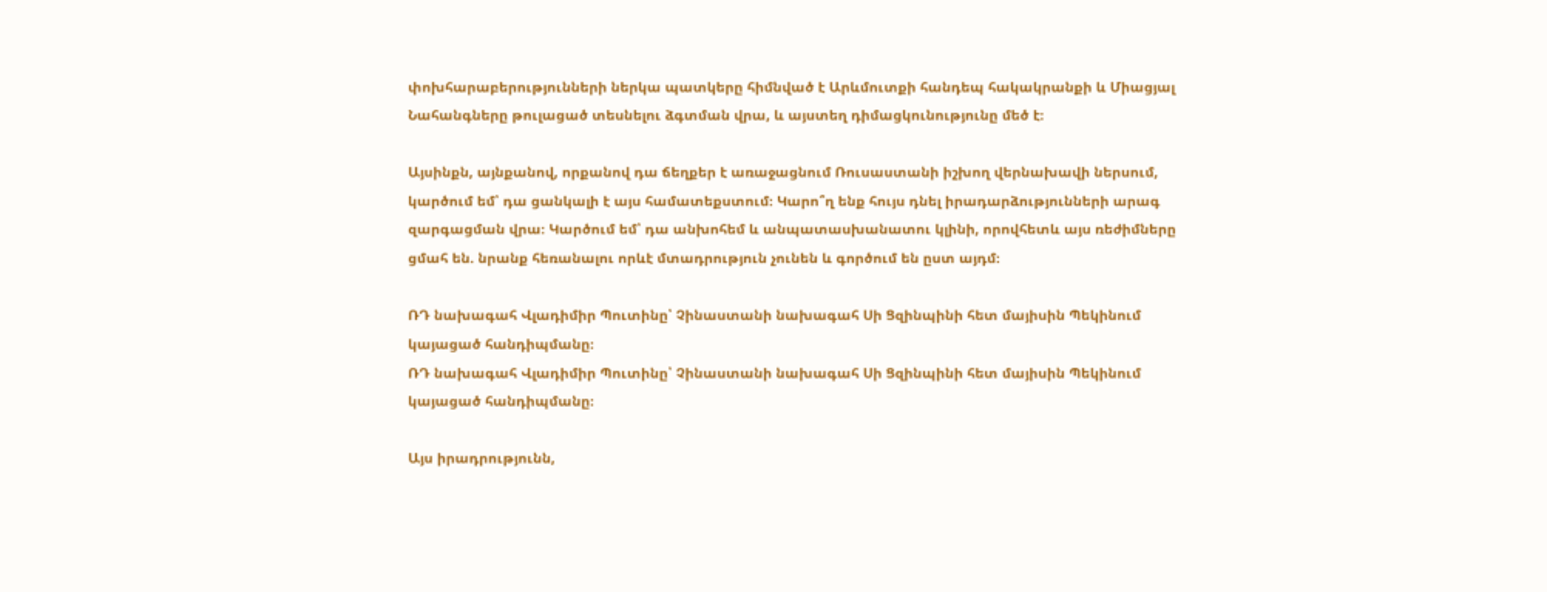փոխհարաբերությունների ներկա պատկերը հիմնված է Արևմուտքի հանդեպ հակակրանքի և Միացյալ Նահանգները թուլացած տեսնելու ձգտման վրա, և այստեղ դիմացկունությունը մեծ է։

Այսինքն, այնքանով, որքանով դա ճեղքեր է առաջացնում Ռուսաստանի իշխող վերնախավի ներսում, կարծում եմ՝ դա ցանկալի է այս համատեքստում։ Կարո՞ղ ենք հույս դնել իրադարձությունների արագ զարգացման վրա։ Կարծում եմ՝ դա անխոհեմ և անպատասխանատու կլինի, որովհետև այս ռեժիմները ցմահ են. նրանք հեռանալու որևէ մտադրություն չունեն և գործում են ըստ այդմ։

ՌԴ նախագահ Վլադիմիր Պուտինը՝ Չինաստանի նախագահ Սի Ցզինպինի հետ մայիսին Պեկինում կայացած հանդիպմանը։
ՌԴ նախագահ Վլադիմիր Պուտինը՝ Չինաստանի նախագահ Սի Ցզինպինի հետ մայիսին Պեկինում կայացած հանդիպմանը։

Այս իրադրությունն,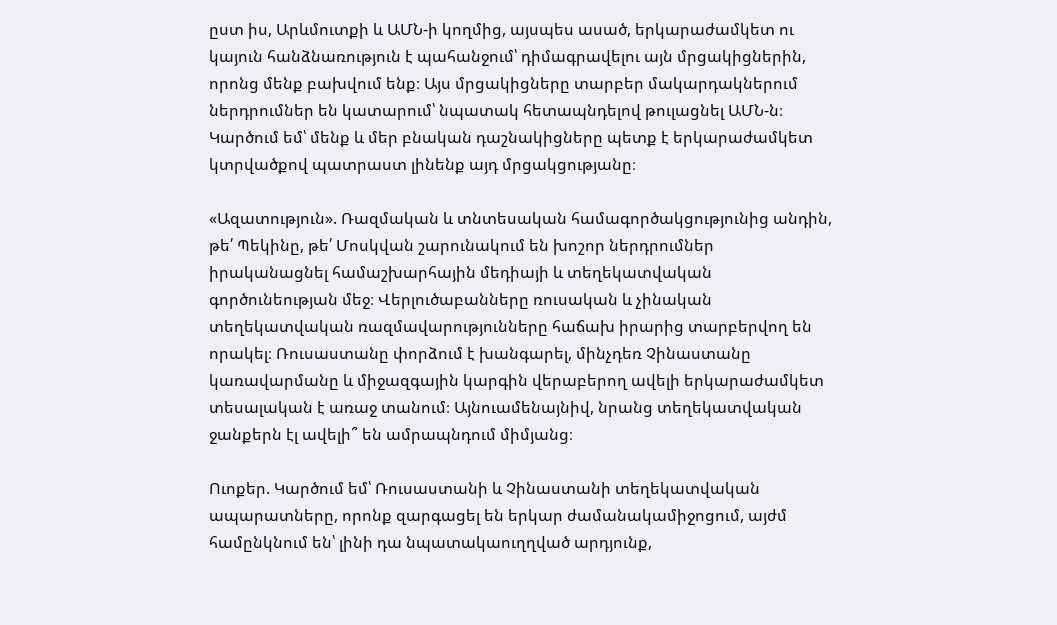ըստ իս, Արևմուտքի և ԱՄՆ-ի կողմից, այսպես ասած, երկարաժամկետ ու կայուն հանձնառություն է պահանջում՝ դիմագրավելու այն մրցակիցներին, որոնց մենք բախվում ենք։ Այս մրցակիցները տարբեր մակարդակներում ներդրումներ են կատարում՝ նպատակ հետապնդելով թուլացնել ԱՄՆ-ն։ Կարծում եմ՝ մենք և մեր բնական դաշնակիցները պետք է երկարաժամկետ կտրվածքով պատրաստ լինենք այդ մրցակցությանը։

«Ազատություն». Ռազմական և տնտեսական համագործակցությունից անդին, թե՛ Պեկինը, թե՛ Մոսկվան շարունակում են խոշոր ներդրումներ իրականացնել համաշխարհային մեդիայի և տեղեկատվական գործունեության մեջ։ Վերլուծաբանները ռուսական և չինական տեղեկատվական ռազմավարությունները հաճախ իրարից տարբերվող են որակել։ Ռուսաստանը փորձում է խանգարել, մինչդեռ Չինաստանը կառավարմանը և միջազգային կարգին վերաբերող ավելի երկարաժամկետ տեսալական է առաջ տանում։ Այնուամենայնիվ, նրանց տեղեկատվական ջանքերն էլ ավելի՞ են ամրապնդում միմյանց։

Ուոքեր. Կարծում եմ՝ Ռուսաստանի և Չինաստանի տեղեկատվական ապարատները, որոնք զարգացել են երկար ժամանակամիջոցում, այժմ համընկնում են՝ լինի դա նպատակաուղղված արդյունք,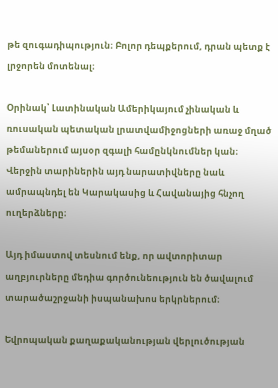թե զուգադիպություն։ Բոլոր դեպքերում, դրան պետք է լրջորեն մոտենալ։

Օրինակ՝ Լատինական Ամերիկայում չինական և ռուսական պետական լրատվամիջոցների առաջ մղած թեմաներում այսօր զգալի համընկնումներ կան։ Վերջին տարիներին այդ նարատիվները նաև ամրապնդել են Կարակասից և Հավանայից հնչող ուղերձները։

Այդ իմաստով տեսնում ենք, որ ավտորիտար աղբյուրները մեդիա գործունեություն են ծավալում տարածաշրջանի իսպանախոս երկրներում։

Եվրոպական քաղաքականության վերլուծության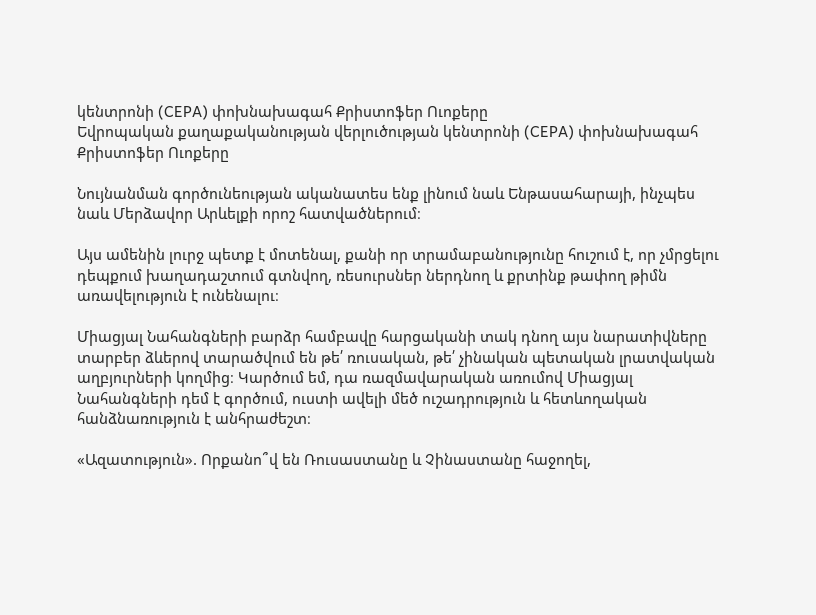կենտրոնի (CEPA) փոխնախագահ Քրիստոֆեր Ուոքերը
Եվրոպական քաղաքականության վերլուծության կենտրոնի (CEPA) փոխնախագահ Քրիստոֆեր Ուոքերը

Նույնանման գործունեության ականատես ենք լինում նաև Ենթասահարայի, ինչպես նաև Մերձավոր Արևելքի որոշ հատվածներում։

Այս ամենին լուրջ պետք է մոտենալ, քանի որ տրամաբանությունը հուշում է, որ չմրցելու դեպքում խաղադաշտում գտնվող, ռեսուրսներ ներդնող և քրտինք թափող թիմն առավելություն է ունենալու։

Միացյալ Նահանգների բարձր համբավը հարցականի տակ դնող այս նարատիվները տարբեր ձևերով տարածվում են թե՛ ռուսական, թե՛ չինական պետական լրատվական աղբյուրների կողմից։ Կարծում եմ, դա ռազմավարական առումով Միացյալ Նահանգների դեմ է գործում, ուստի ավելի մեծ ուշադրություն և հետևողական հանձնառություն է անհրաժեշտ։

«Ազատություն». Որքանո՞վ են Ռուսաստանը և Չինաստանը հաջողել,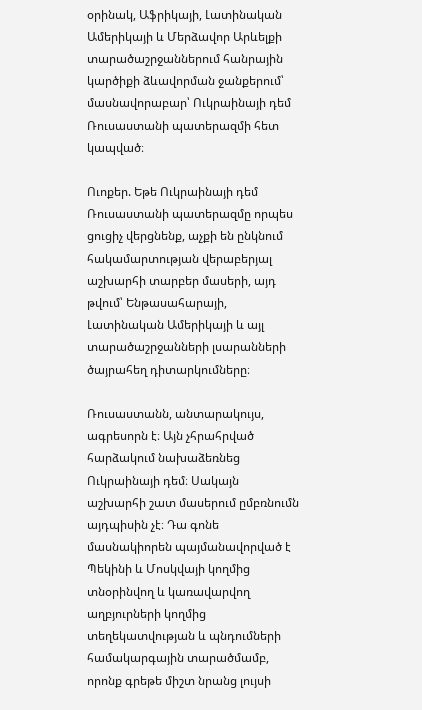օրինակ, Աֆրիկայի, Լատինական Ամերիկայի և Մերձավոր Արևելքի տարածաշրջաններում հանրային կարծիքի ձևավորման ջանքերում՝ մասնավորաբար՝ Ուկրաինայի դեմ Ռուսաստանի պատերազմի հետ կապված։

Ուոքեր. Եթե Ուկրաինայի դեմ Ռուսաստանի պատերազմը որպես ցուցիչ վերցնենք, աչքի են ընկնում հակամարտության վերաբերյալ աշխարհի տարբեր մասերի, այդ թվում՝ Ենթասահարայի, Լատինական Ամերիկայի և այլ տարածաշրջանների լսարանների ծայրահեղ դիտարկումները։

Ռուսաստանն, անտարակույս, ագրեսորն է։ Այն չհրահրված հարձակում նախաձեռնեց Ուկրաինայի դեմ։ Սակայն աշխարհի շատ մասերում ըմբռնումն այդպիսին չէ։ Դա գոնե մասնակիորեն պայմանավորված է Պեկինի և Մոսկվայի կողմից տնօրինվող և կառավարվող աղբյուրների կողմից տեղեկատվության և պնդումների համակարգային տարածմամբ, որոնք գրեթե միշտ նրանց լույսի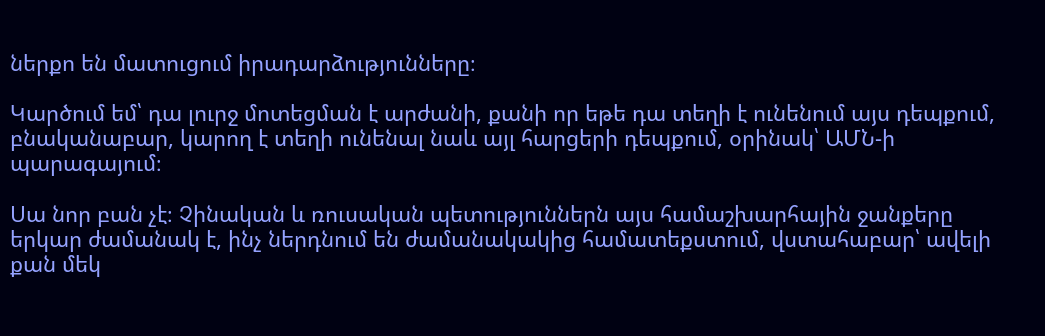ներքո են մատուցում իրադարձությունները։

Կարծում եմ՝ դա լուրջ մոտեցման է արժանի, քանի որ եթե դա տեղի է ունենում այս դեպքում, բնականաբար, կարող է տեղի ունենալ նաև այլ հարցերի դեպքում, օրինակ՝ ԱՄՆ-ի պարագայում։

Սա նոր բան չէ։ Չինական և ռուսական պետություններն այս համաշխարհային ջանքերը երկար ժամանակ է, ինչ ներդնում են ժամանակակից համատեքստում, վստահաբար՝ ավելի քան մեկ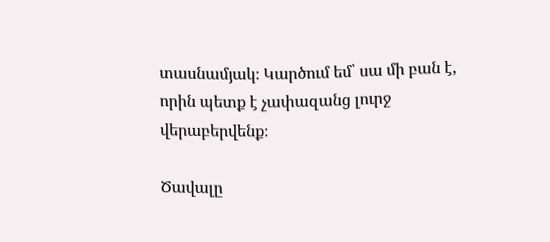տասնամյակ։ Կարծում եմ՝ սա մի բան է, որին պետք է չափազանց լուրջ վերաբերվենք։

Ծավալը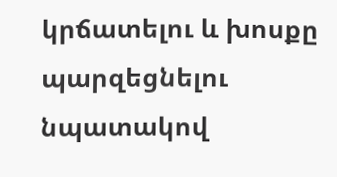կրճատելու և խոսքը պարզեցնելու նպատակով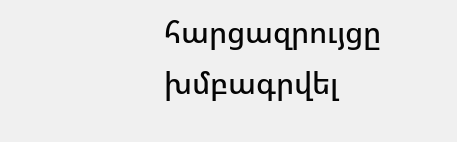հարցազրույցը խմբագրվել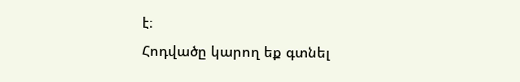է։
Հոդվածը կարող եք գտնել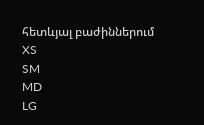հետևյալ բաժիններում
XS
SM
MD
LG